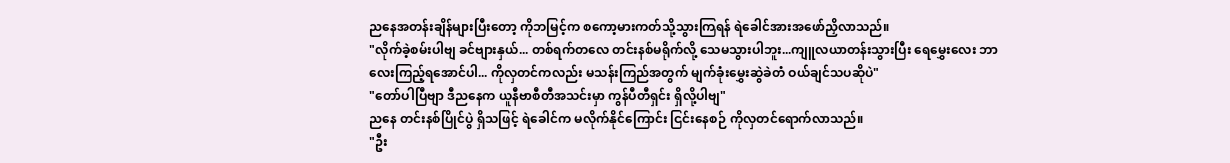ညနေအတန်းချိန်များပြီးတော့ ကိုဘမြင့်က စကော့မားကတ်သို့သွားကြရန် ရဲခေါင်အားအဖော်ညှိလာသည်။
"လိုက်ခဲ့စမ်းပါဗျ ခင်ဗျားနှယ်... တစ်ရက်တလေ တင်းနစ်မရိုက်လို့ သေမသွားပါဘူး...ကျူလယာတန်းသွားပြီး ရေမွှေးလေး ဘာလေးကြည့်ရအောင်ပါ... ကိုလှတင်ကလည်း မသန်းကြည်အတွက် မျက်ခုံးမွှေးဆွဲခဲတံ ဝယ်ချင်သပဆိုပဲ"
"တော်ပါပြီဗျာ ဒီညနေက ယူနီဗာစီတီအသင်းမှာ ကွန်ပီတီရှင်း ရှိလို့ပါဗျ"
ညနေ တင်းနစ်ပြိုင်ပွဲ ရှိသဖြင့် ရဲခေါင်က မလိုက်နိုင်ကြောင်း ငြင်းနေစဉ် ကိုလှတင်ရောက်လာသည်။
"ဦး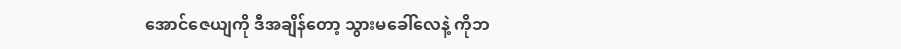အောင်ဇေယျကို ဒီအချိန်တော့ သွားမခေါ်လေနဲ့ ကိုဘ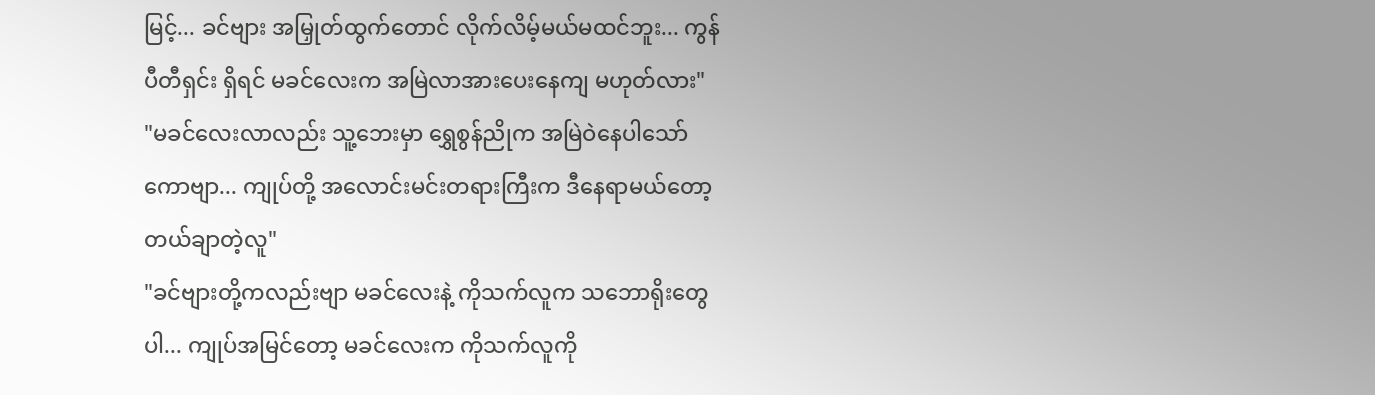မြင့်... ခင်ဗျား အမြှုတ်ထွက်တောင် လိုက်လိမ့်မယ်မထင်ဘူး... ကွန်ပီတီရှင်း ရှိရင် မခင်လေးက အမြဲလာအားပေးနေကျ မဟုတ်လား"
"မခင်လေးလာလည်း သူ့ဘေးမှာ ရွှေစွန်ညိုက အမြဲဝဲနေပါသော်ကောဗျာ... ကျုပ်တို့ အလောင်းမင်းတရားကြီးက ဒီနေရာမယ်တော့ တယ်ချာတဲ့လူ"
"ခင်ဗျားတို့ကလည်းဗျာ မခင်လေးနဲ့ ကိုသက်လူက သဘောရိုးတွေပါ... ကျုပ်အမြင်တော့ မခင်လေးက ကိုသက်လူကို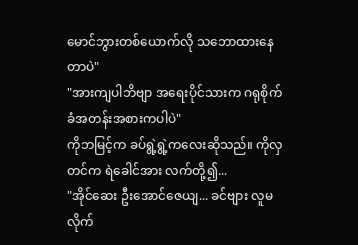မောင်ဘွားတစ်ယောက်လို သဘောထားနေတာပဲ"
"အားကျပါဘိဗျာ အရေးပိုင်သားက ဂရုစိုက်ခံအတန်းအစားကပါပဲ"
ကိုဘမြင့်က ခပ်ရွဲ့ရွဲ့ကလေးဆိုသည်။ ကိုလှတင်က ရဲခေါင်အား လက်တို့၍...
"အိုင်ဆေး ဦးအောင်ဇေယျ... ခင်ဗျား လူမလိုက်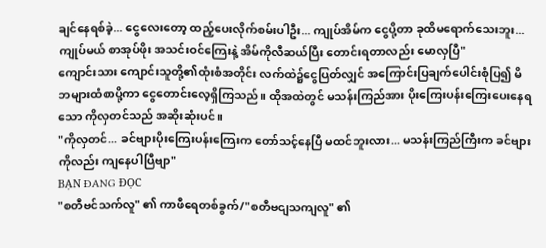ချင်နေရစ်ခဲ့... ငွေလေးတော့ ထည့်ပေးလိုက်စမ်းပါဦး... ကျုပ်အိမ်က ငွေပို့တာ ခုထိမရောက်သေးဘူး...ကျုပ်မယ် စာအုပ်ဖိုး အသင်းဝင်ကြေးနဲ့ အိမ်ကိုလီဆယ်ပြီး တောင်းရတာလည်း မောလှပြီ"
ကျောင်းသား ကျောင်းသူတို့၏ထုံးစံအတိုင်း လက်ထဲ၌ငွေပြတ်လျှင် အကြောင်းပြချက်ပေါင်းစုံပြ၍ မိဘများထံစာပို့ကာ ငွေတောင်းလေ့ရှိကြသည်။ ထိုအထဲတွင် မသန်းကြည်အား ပိုးကြေးပန်းကြေးပေးနေရသော ကိုလှတင်သည် အဆိုးဆုံးပင်။
"ကိုလှတင်... ခင်ဗျားပိုးကြေးပန်းကြေးက တော်သင့်နေပြီ မထင်ဘူးလား... မသန်းကြည်ကြီးက ခင်ဗျားကိုလည်း ကျနေပါပြီဗျာ"
BẠN ĐANG ĐỌC
"စတီဗင်သက်လူ" ၏ ကာဖီရေတစ်ခွက်/"စတီဗငျသကျလူ" ၏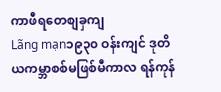ကာဖီရတေစျခှကျ
Lãng mạn၁၉၃၀ ဝန်းကျင် ဒုတိယကမ္ဘာစစ်မဖြစ်မီကာလ ရန်ကုန်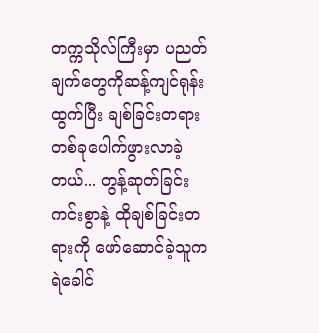တက္ကသိုလ်ကြီးမှာ ပညတ်ချက်တွေကိုဆန့်ကျင်ရုန်းထွက်ပြီး ချစ်ခြင်းတရားတစ်ခုပေါက်ဖွားလာခဲ့တယ်... တွန့်ဆုတ်ခြင်းကင်းစွာနဲ့ ထိုချစ်ခြင်းတရားကို ဖော်ဆောင်ခဲ့သူက ရဲခေါင်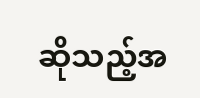ဆိုသည့်အ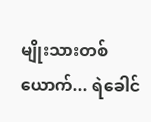မျိုးသားတစ်ယောက်... ရဲခေါင်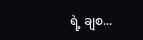ရဲ့ ချစ...